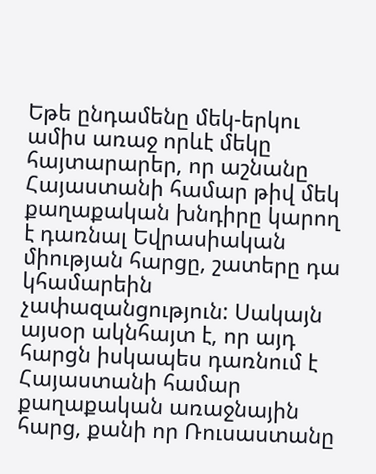Եթե ընդամենը մեկ-երկու ամիս առաջ որևէ մեկը հայտարարեր, որ աշնանը Հայաստանի համար թիվ մեկ քաղաքական խնդիրը կարող է դառնալ Եվրասիական միության հարցը, շատերը դա կհամարեին չափազանցություն: Սակայն այսօր ակնհայտ է, որ այդ հարցն իսկապես դառնում է Հայաստանի համար քաղաքական առաջնային հարց, քանի որ Ռուսաստանը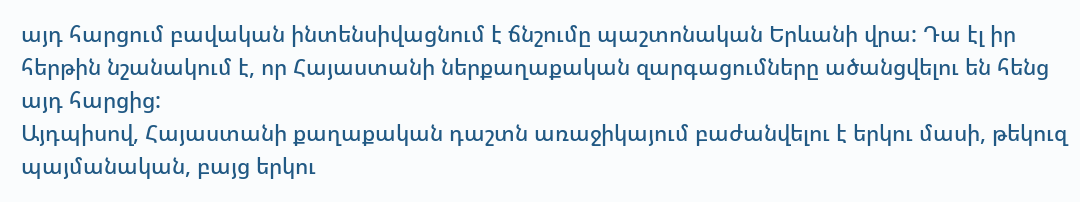այդ հարցում բավական ինտենսիվացնում է ճնշումը պաշտոնական Երևանի վրա: Դա էլ իր հերթին նշանակում է, որ Հայաստանի ներքաղաքական զարգացումները ածանցվելու են հենց այդ հարցից:
Այդպիսով, Հայաստանի քաղաքական դաշտն առաջիկայում բաժանվելու է երկու մասի, թեկուզ պայմանական, բայց երկու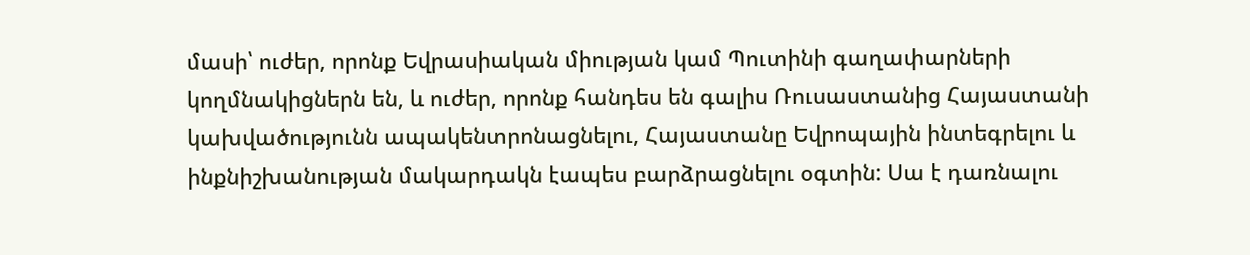մասի՝ ուժեր, որոնք Եվրասիական միության կամ Պուտինի գաղափարների կողմնակիցներն են, և ուժեր, որոնք հանդես են գալիս Ռուսաստանից Հայաստանի կախվածությունն ապակենտրոնացնելու, Հայաստանը Եվրոպային ինտեգրելու և ինքնիշխանության մակարդակն էապես բարձրացնելու օգտին: Սա է դառնալու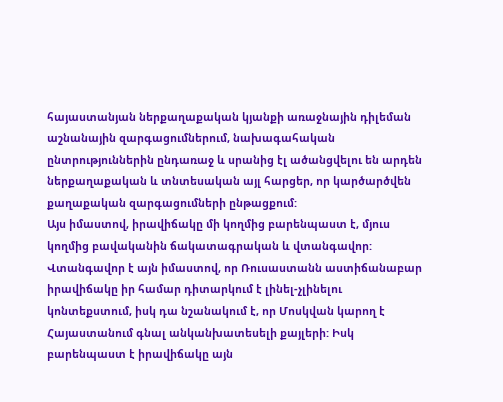հայաստանյան ներքաղաքական կյանքի առաջնային դիլեման աշնանային զարգացումներում, նախագահական ընտրություններին ընդառաջ և սրանից էլ ածանցվելու են արդեն ներքաղաքական և տնտեսական այլ հարցեր, որ կարծարծվեն քաղաքական զարգացումների ընթացքում:
Այս իմաստով, իրավիճակը մի կողմից բարենպաստ է, մյուս կողմից բավականին ճակատագրական և վտանգավոր: Վտանգավոր է այն իմաստով, որ Ռուսաստանն աստիճանաբար իրավիճակը իր համար դիտարկում է լինել-չլինելու կոնտեքստում, իսկ դա նշանակում է, որ Մոսկվան կարող է Հայաստանում գնալ անկանխատեսելի քայլերի: Իսկ բարենպաստ է իրավիճակը այն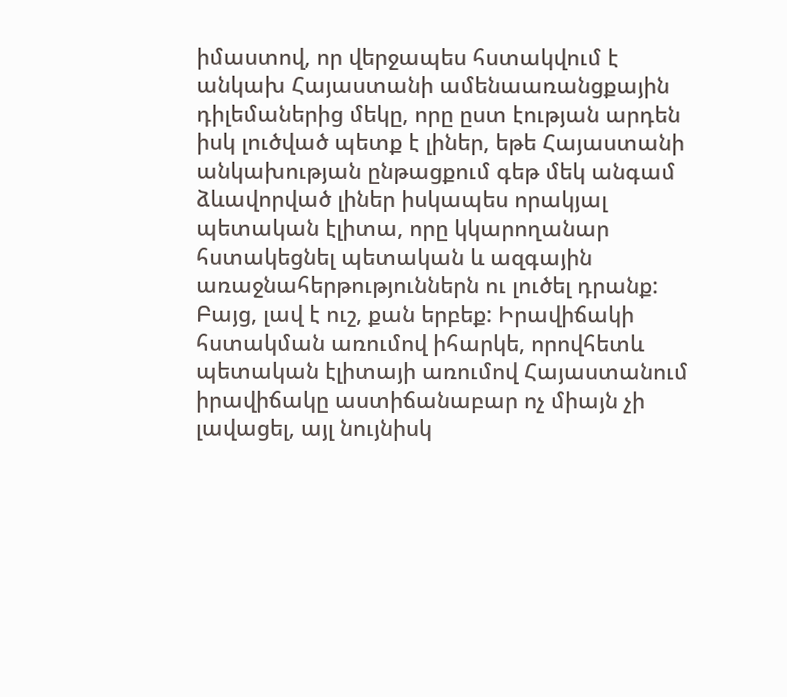իմաստով, որ վերջապես հստակվում է անկախ Հայաստանի ամենաառանցքային դիլեմաներից մեկը, որը ըստ էության արդեն իսկ լուծված պետք է լիներ, եթե Հայաստանի անկախության ընթացքում գեթ մեկ անգամ ձևավորված լիներ իսկապես որակյալ պետական էլիտա, որը կկարողանար հստակեցնել պետական և ազգային առաջնահերթություններն ու լուծել դրանք: Բայց, լավ է ուշ, քան երբեք: Իրավիճակի հստակման առումով իհարկե, որովհետև պետական էլիտայի առումով Հայաստանում իրավիճակը աստիճանաբար ոչ միայն չի լավացել, այլ նույնիսկ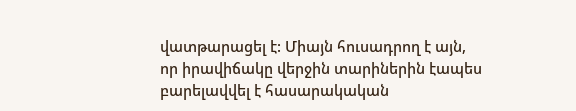վատթարացել է: Միայն հուսադրող է այն, որ իրավիճակը վերջին տարիներին էապես բարելավվել է հասարակական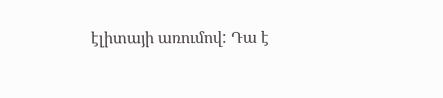էլիտայի առումով: Դա է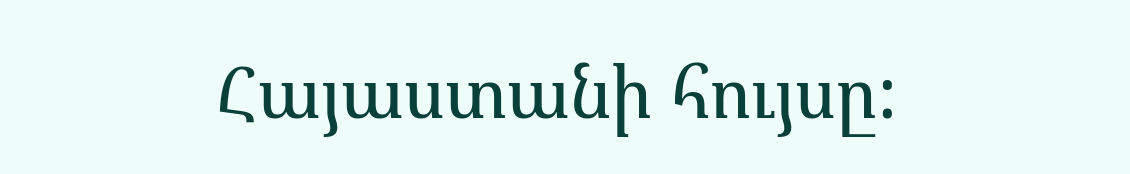Հայաստանի հույսը: